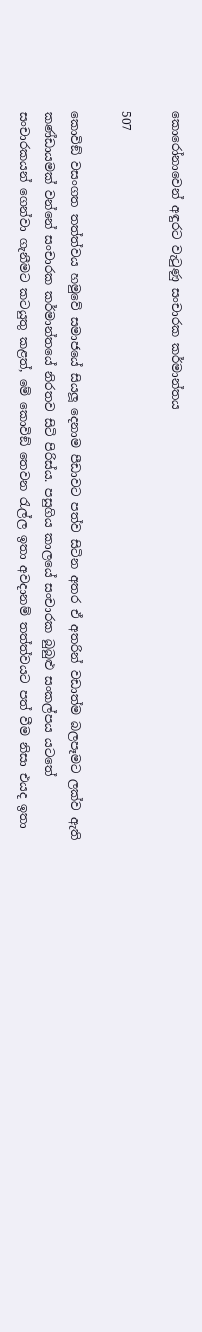කොරෝනාවෙන් අඳුරට වැටුණු සංචාරක කර්මාන්තය

507

කොවිඞ් වසංගත තත්ත්වය හමුවේ සමාජයේ සියලූ දෙනාම පීඩාවට පත්ව සිටින අතර ඒ අතරින් වඩාත්ම බලපෑමට ලක්ව ඇති කණ්ඩායමක් වන්නේ සංචාරක කර්මාන්තයේ නිරතව සිටි පිරිස්ය. පසුගිය කාලයේ සංචාරක බුබුළු සංකල්පය යටතේ සංචාරකයන් ගෙන්වා ගැනීමට කටයුතු කළත්, මේ කොවිඞ් තෙවන රැල්ල ඉතා අවදානම් තත්ත්වයට පත් වීම නිසා එයද ඉතා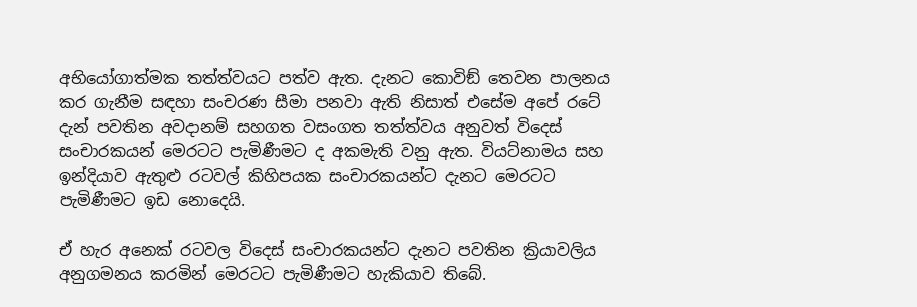අභියෝගාත්මක තත්ත්වයට පත්ව ඇත. දැනට කොවිඞ් තෙවන පාලනය කර ගැනීම සඳහා සංචරණ සීමා පනවා ඇති නිසාත් එසේම අපේ රටේ දැන් පවතින අවදානම් සහගත වසංගත තත්ත්වය අනුවත් විදෙස් සංචාරකයන් මෙරටට පැමිණීමට ද අකමැති වනු ඇත. වියට්නාමය සහ ඉන්දියාව ඇතුළු රටවල් කිහිපයක සංචාරකයන්ට දැනට මෙරටට පැමිණීමට ඉඩ නොදෙයි.

ඒ හැර අනෙක් රටවල විදෙස් සංචාරකයන්ට දැනට පවතින ක්‍රියාවලිය අනුගමනය කරමින් මෙරටට පැමිණීමට හැකියාව තිබේ.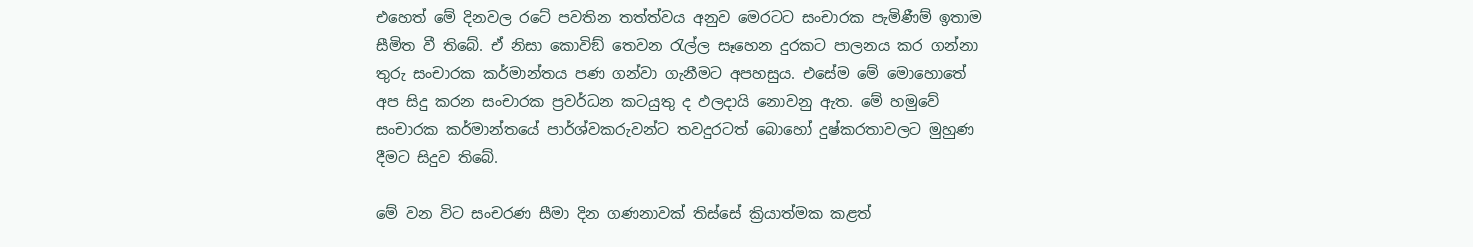එහෙත් මේ දිනවල රටේ පවතින තත්ත්වය අනුව මෙරටට සංචාරක පැමිණීම් ඉතාම සීමිත වී තිබේ. ඒ නිසා කොවිඞ් තෙවන රැල්ල සෑහෙන දුරකට පාලනය කර ගන්නා තුරු සංචාරක කර්මාන්තය පණ ගන්වා ගැනීමට අපහසුය. එසේම මේ මොහොතේ අප සිදු කරන සංචාරක ප්‍රවර්ධන කටයුතු ද ඵලදායි නොවනු ඇත. මේ හමුවේ සංචාරක කර්මාන්තයේ පාර්ශ්වකරුවන්ට තවදුරටත් බොහෝ දුෂ්කරතාවලට මුහුණ දීමට සිදුව තිබේ.

මේ වන විට සංචරණ සීමා දින ගණනාවක් තිස්සේ ක්‍රියාත්මක කළත්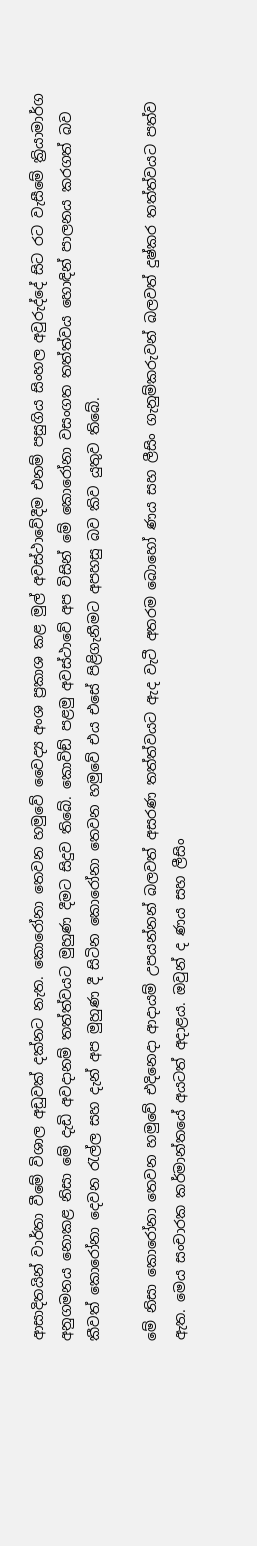ආසාදිතයින් වාර්තා වීමේ විශාල අඩුවක් දක්නට නැත. කොරෝනා තෙවන හමුවේ වෛද්‍ය අංශ ප්‍රකාශ කළ මුල් අවස්ථාවේදීම එනම් පසුගිය සිංහල අවුරුද්දේ සිට රට වැසීමේ ක්‍රියාමාර්ග අනුගමනය නොකළ නිසා මේ දැඩි අවදානම් තත්ත්වයට මුහුණ දීමට සිදුව තිබේ. කොවිඞ් පළමු අවස්ථාවේ අප විසින් මේ කොරෝනා වසංගත තත්ත්වය හොඳින් පාලනය කරගත් බව කීවත් කොරෝනා දෙවන රැල්ල සහ දැන් අප මුහුණ දී සිටින කොරෝනා තෙවන හමුවේ එය එසේ පිළිගැනීමට අපහසු බව කිව යුතුව තිබේ.

මේ නිසා කොරෝනා තෙවන හමුවේ එදිනෙදා ආදායම් උපයන්නන් බලවත් අසරණ තත්ත්වයට ඇද වැටී අතරම බොහෝ ණය සහ ලීසිං ගැනුම්කරුවන් බලවත් දුෂ්කර තත්ත්වයට පත්ව ඇත. මෙය සංචාරක කර්මාන්තයේ අයටත් අදාළය. ඔවුන් ද ණය සහ ලීසිං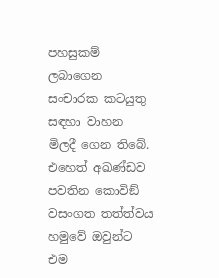පහසුකම් ලබාගෙන සංචාරක කටයුතු සඳහා වාහන මිලදී ගෙන තිබේ. එහෙත් අඛණ්ඩව පවතින කොවිඞ් වසංගත තත්ත්වය හමුවේ ඔවුන්ට එම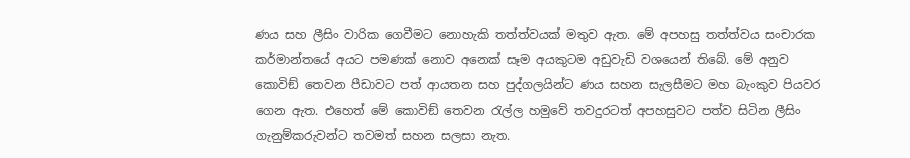ණය සහ ලීසිං වාරික ගෙවීමට නොහැකි තත්ත්වයක් මතුව ඇත. මේ අපහසු තත්ත්වය සංචාරක කර්මාන්තයේ අයට පමණක් නොව අනෙක් සෑම අයකුටම අඩුවැඩි වශයෙන් තිබේ. මේ අනුව කොවිඞ් තෙවන පීඩාවට පත් ආයතන සහ පුද්ගලයින්ට ණය සහන සැලසීමට මහ බැංකුව පියවර ගෙන ඇත. එහෙත් මේ කොවිඞ් තෙවන රැල්ල හමුවේ තවදුරටත් අපහසුවට පත්ව සිටින ලීසිං ගැනුම්කරුවන්ට තවමත් සහන සලසා නැත.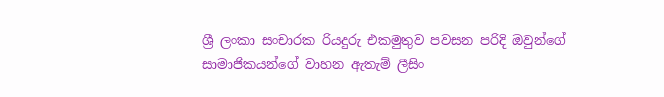ශ්‍රී ලංකා සංචාරක රියදුරු එකමුතුව පවසන පරිදි ඔවුන්ගේ සාමාජිකයන්ගේ වාහන ඇතැම් ලීසිං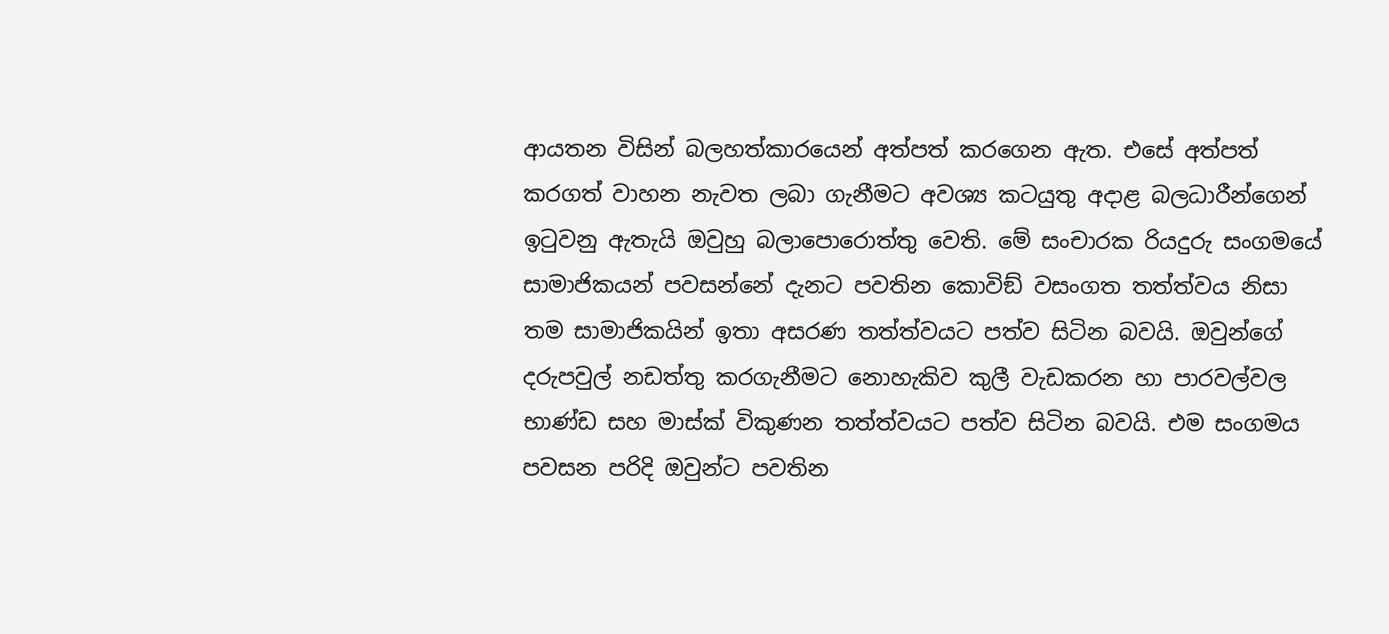ආයතන විසින් බලහත්කාරයෙන් අත්පත් කරගෙන ඇත. එසේ අත්පත් කරගත් වාහන නැවත ලබා ගැනීමට අවශ්‍ය කටයුතු අදාළ බලධාරීන්ගෙන් ඉටුවනු ඇතැයි ඔවුහු බලාපොරොත්තු වෙති. මේ සංචාරක රියදුරු සංගමයේ සාමාජිකයන් පවසන්නේ දැනට පවතින කොවිඞ් වසංගත තත්ත්වය නිසා තම සාමාජිකයින් ඉතා අසරණ තත්ත්වයට පත්ව සිටින බවයි. ඔවුන්ගේ දරුපවුල් නඩත්තු කරගැනීමට නොහැකිව කුලී වැඩකරන හා පාරවල්වල භාණ්ඩ සහ මාස්ක් විකුණන තත්ත්වයට පත්ව සිටින බවයි. එම සංගමය පවසන පරිදි ඔවුන්ට පවතින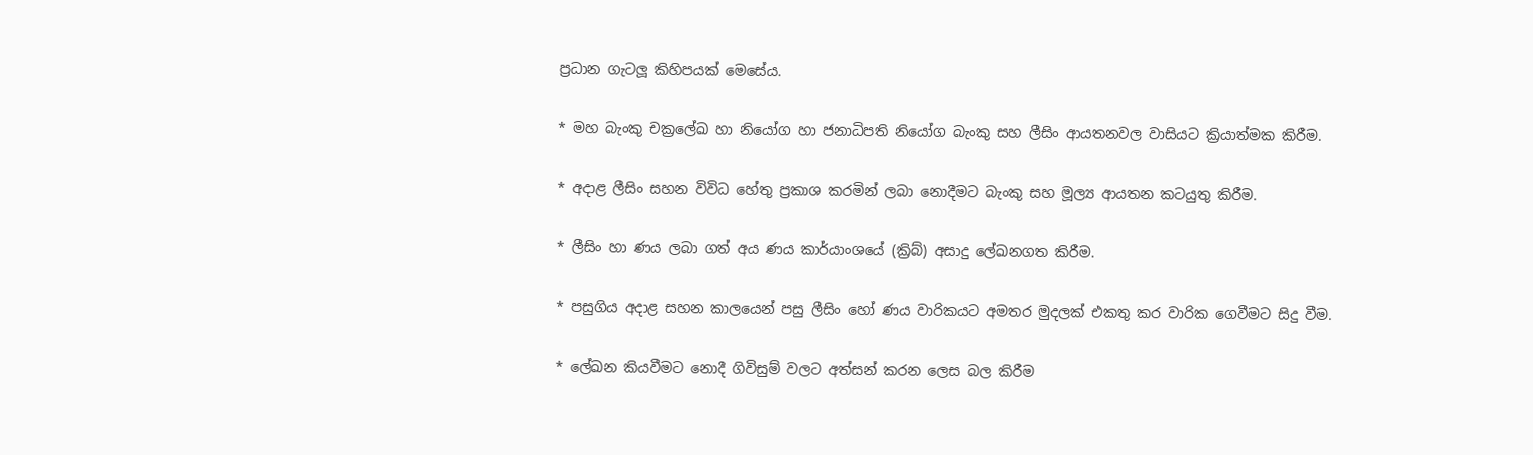ප්‍රධාන ගැටලූ කිහිපයක් මෙසේය.

* මහ බැංකු චක්‍රලේඛ හා නියෝග හා ජනාධිපති නියෝග බැංකු සහ ලීසිං ආයතනවල වාසියට ක්‍රියාත්මක කිරීම.

* අදාළ ලීසිං සහන විවිධ හේතු ප්‍රකාශ කරමින් ලබා නොදීමට බැංකු සහ මූල්‍ය ආයතන කටයුතු කිරීම.

* ලීසිං හා ණය ලබා ගත් අය ණය කාර්යාංශයේ (ක්‍රිබ්) අසාදු ලේඛනගත කිරීම.

* පසුගිය අදාළ සහන කාලයෙන් පසු ලීසිං හෝ ණය වාරිකයට අමතර මුදලක් එකතු කර වාරික ගෙවීමට සිදු වීම.

* ලේඛන කියවීමට නොදී ගිවිසුම් වලට අත්සන් කරන ලෙස බල කිරීම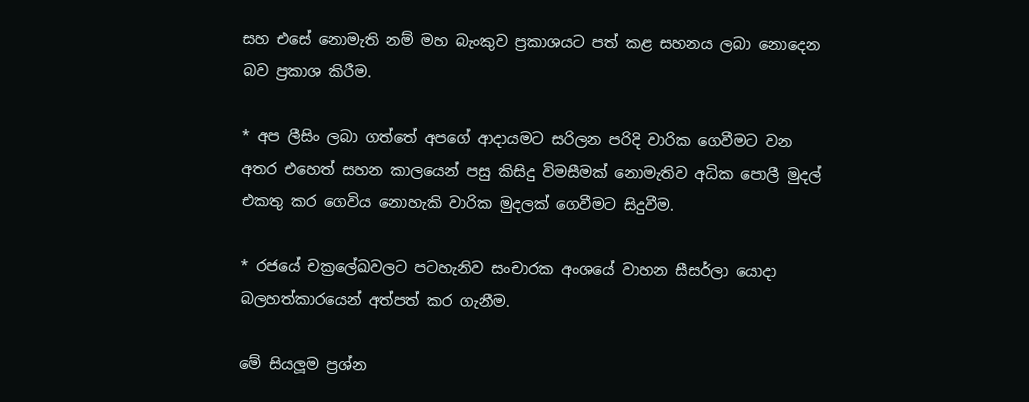සහ එසේ නොමැති නම් මහ බැංකුව ප්‍රකාශයට පත් කළ සහනය ලබා නොදෙන බව ප්‍රකාශ කිරීම.

* අප ලීසිං ලබා ගත්තේ අපගේ ආදායමට සරිලන පරිදි වාරික ගෙවීමට වන අතර එහෙත් සහන කාලයෙන් පසු කිසිදු විමසීමක් නොමැතිව අධික පොලී මුදල් එකතු කර ගෙවිය නොහැකි වාරික මුදලක් ගෙවීමට සිදුවීම.

* රජයේ චක්‍රලේඛවලට පටහැනිව සංචාරක අංශයේ වාහන සීසර්ලා යොදා බලහත්කාරයෙන් අත්පත් කර ගැනීම.

මේ සියලූම ප්‍රශ්න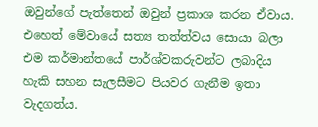ඔවුන්ගේ පැත්තෙන් ඔවුන් ප්‍රකාශ කරන ඒවාය. එහෙත් මේවායේ සත්‍ය තත්ත්වය සොයා බලා එම කර්මාන්තයේ පාර්ශ්වකරුවන්ට ලබාදිය හැකි සහන සැලසීමට පියවර ගැනීම ඉතා වැදගත්ය.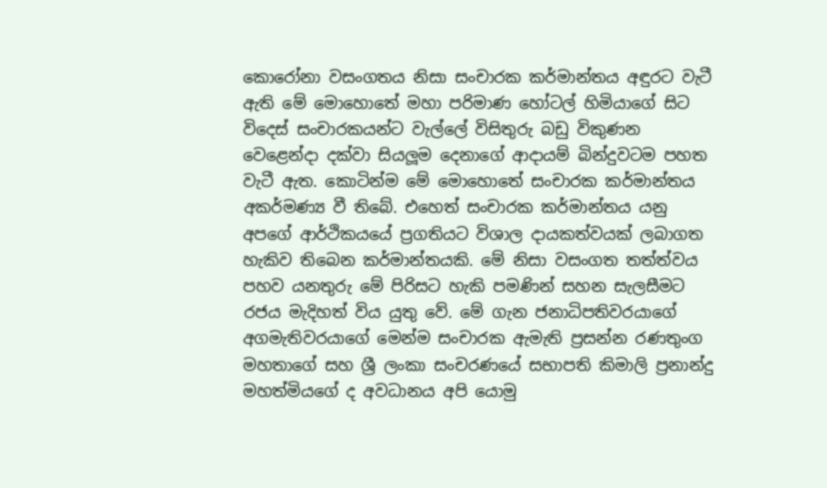කොරෝනා වසංගතය නිසා සංචාරක කර්මාන්තය අඳුරට වැටී ඇති මේ මොහොතේ මහා පරිමාණ හෝටල් හිමියාගේ සිට විදෙස් සංචාරකයන්ට වැල්ලේ විසිතුරු බඩු විකුණන වෙළෙන්දා දක්වා සියලූම දෙනාගේ ආදායම් බින්දුවටම පහත වැටී ඇත. කොටින්ම මේ මොහොතේ සංචාරක කර්මාන්තය අකර්මණ්‍ය වී තිබේ. එහෙත් සංචාරක කර්මාන්තය යනු අපගේ ආර්ථිකයයේ ප්‍රගතියට විශාල දායකත්වයක් ලබාගත හැකිව තිබෙන කර්මාන්තයකි. මේ නිසා වසංගත තත්ත්වය පහව යනතුරු මේ පිරිසට හැකි පමණින් සහන සැලසීමට රජය මැදිහත් විය යුතු වේ. මේ ගැන ජනාධිපතිවරයාගේ අගමැතිවරයාගේ මෙන්ම සංචාරක ඇමැති ප්‍රසන්න රණතුංග මහතාගේ සහ ශ්‍රී ලංකා සංචරණයේ සභාපති කිමාලි ප්‍රනාන්දු මහත්මියගේ ද අවධානය අපි යොමු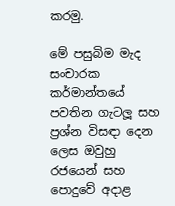කරමු.

මේ පසුබිම මැද සංචාරක කර්මාන්තයේ පවතින ගැටලූ සහ ප්‍රශ්න විසඳා දෙන ලෙස ඔවුහු රජයෙන් සහ පොදුවේ අදාළ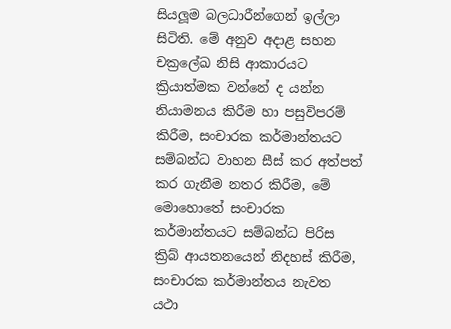සියලූම බලධාරීන්ගෙන් ඉල්ලා සිටිති. මේ අනුව අදාළ සහන චක්‍රලේඛ නිසි ආකාරයට ක්‍රියාත්මක වන්නේ ද යන්න නියාමනය කිරීම හා පසුවිපරම් කිරීම, සංචාරක කර්මාන්තයට සම්බන්ධ වාහන සීස් කර අත්පත් කර ගැනීම නතර කිරීම, මේ මොහොතේ සංචාරක කර්මාන්තයට සම්බන්ධ පිරිස ක්‍රිබ් ආයතනයෙන් නිදහස් කිරීම, සංචාරක කර්මාන්තය නැවත යථා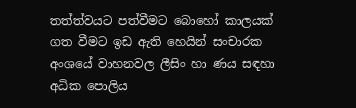තත්ත්වයට පත්වීමට බොහෝ කාලයක් ගත වීමට ඉඩ ඇති හෙයින් සංචාරක අංශයේ වාහනවල ලීසිං හා ණය සඳහා අධික පොලිය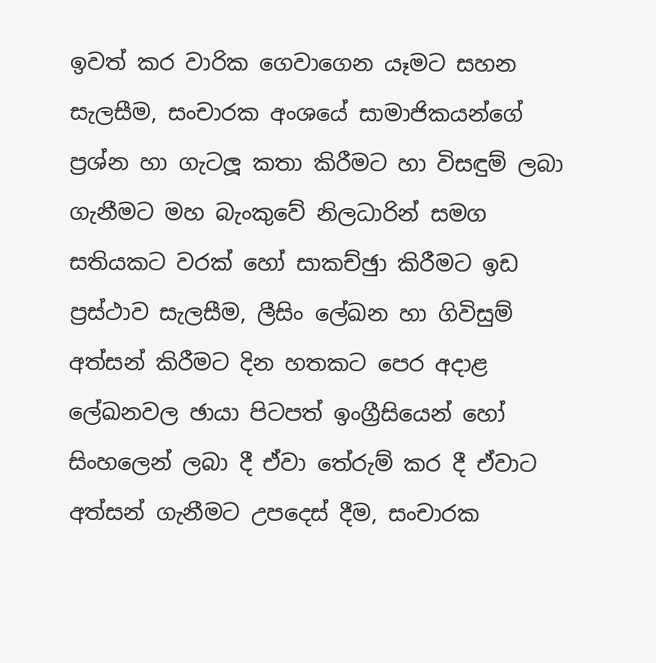ඉවත් කර වාරික ගෙවාගෙන යෑමට සහන සැලසීම, සංචාරක අංශයේ සාමාජිකයන්ගේ ප්‍රශ්න හා ගැටලූ කතා කිරීමට හා විසඳුම් ලබා ගැනීමට මහ බැංකුවේ නිලධාරින් සමග සතියකට වරක් හෝ සාකච්ඡුා කිරීමට ඉඩ ප්‍රස්ථාව සැලසීම, ලීසිං ලේඛන හා ගිවිසුම් අත්සන් කිරීමට දින හතකට පෙර අදාළ ලේඛනවල ඡායා පිටපත් ඉංග්‍රීසියෙන් හෝ සිංහලෙන් ලබා දී ඒවා තේරුම් කර දී ඒවාට අත්සන් ගැනීමට උපදෙස් දීම, සංචාරක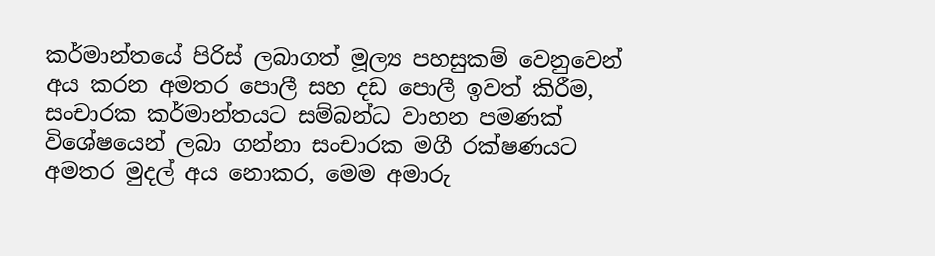කර්මාන්තයේ පිරිස් ලබාගත් මූල්‍ය පහසුකම් වෙනුවෙන් අය කරන අමතර පොලී සහ දඩ පොලී ඉවත් කිරීම, සංචාරක කර්මාන්තයට සම්බන්ධ වාහන පමණක් විශේෂයෙන් ලබා ගන්නා සංචාරක මගී රක්ෂණයට අමතර මුදල් අය නොකර, මෙම අමාරු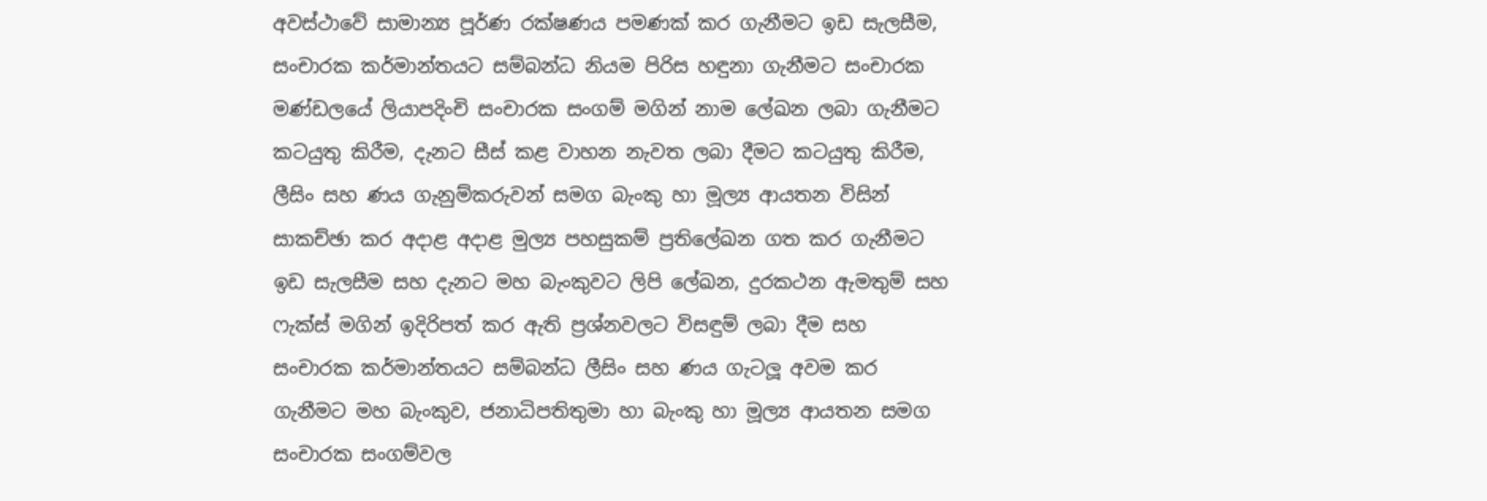අවස්ථාවේ සාමාන්‍ය පූර්ණ රක්ෂණය පමණක් කර ගැනීමට ඉඩ සැලසීම, සංචාරක කර්මාන්තයට සම්බන්ධ නියම පිරිස හඳුනා ගැනීමට සංචාරක මණ්ඩලයේ ලියාපදිංචි සංචාරක සංගම් මගින් නාම ලේඛන ලබා ගැනීමට කටයුතු කිරීම, දැනට සීස් කළ වාහන නැවත ලබා දීමට කටයුතු කිරීම, ලීසිං සහ ණය ගැනුම්කරුවන් සමග බැංකු හා මූල්‍ය ආයතන විසින් සාකච්ඡා කර අදාළ අදාළ මුල්‍ය පහසුකම් ප්‍රතිලේඛන ගත කර ගැනීමට ඉඩ සැලසීම සහ දැනට මහ බැංකුවට ලිපි ලේඛන, දුරකථන ඇමතුම් සහ ෆැක්ස් මගින් ඉදිරිපත් කර ඇති ප්‍රශ්නවලට විසඳුම් ලබා දීම සහ සංචාරක කර්මාන්තයට සම්බන්ධ ලීසිං සහ ණය ගැටලූ අවම කර ගැනීමට මහ බැංකුව, ජනාධිපතිතුමා හා බැංකු හා මූල්‍ය ආයතන සමග සංචාරක සංගම්වල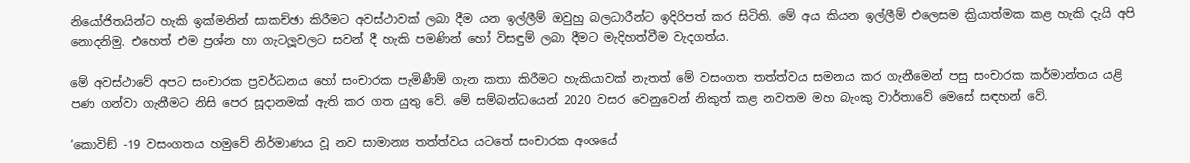නියෝජිතයින්ට හැකි ඉක්මනින් සාකච්ඡා කිරීමට අවස්ථාවක් ලබා දීම යන ඉල්ලීම් ඔවුහු බලධාරීන්ට ඉදිරිපත් කර සිටිති. මේ අය කියන ඉල්ලීම් එලෙසම ක්‍රියාත්මක කළ හැකි දැයි අපි නොදනිමු. එහෙත් එම ප්‍රශ්න හා ගැටලූවලට සවන් දී හැකි පමණින් හෝ විසඳුම් ලබා දීමට මැදිහත්වීම වැදගත්ය.

මේ අවස්ථාවේ අපට සංචාරක ප්‍රවර්ධනය හෝ සංචාරක පැමිණීම් ගැන කතා කිරීමට හැකියාවක් නැතත් මේ වසංගත තත්ත්වය සමනය කර ගැනීමෙන් පසු සංචාරක කර්මාන්තය යළි පණ ගන්වා ගැනීමට නිසි පෙර සූදානමක් ඇති කර ගත යුතු වේ. මේ සම්බන්ධයෙන් 2020 වසර වෙනුවෙන් නිකුත් කළ නවතම මහ බැංකු වාර්තාවේ මෙසේ සඳහන් වේ.

‘කොවිඞ් -19 වසංගතය හමුවේ නිර්මාණය වූ නව සාමාන්‍ය තත්ත්වය යටතේ සංචාරක අංශයේ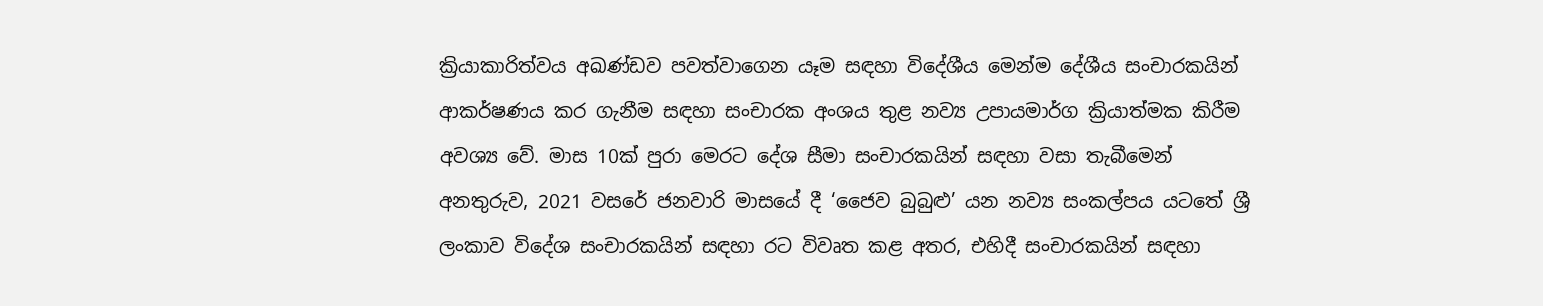ක්‍රියාකාරිත්වය අඛණ්ඩව පවත්වාගෙන යෑම සඳහා විදේශීය මෙන්ම දේශීය සංචාරකයින් ආකර්ෂණය කර ගැනීම සඳහා සංචාරක අංශය තුළ නව්‍ය උපායමාර්ග ක්‍රියාත්මක කිරීම අවශ්‍ය වේ. මාස 10ක් පුරා මෙරට දේශ සීමා සංචාරකයින් සඳහා වසා තැබීමෙන් අනතුරුව, 2021 වසරේ ජනවාරි මාසයේ දී ‘ජෛව බුබුළු’ යන නව්‍ය සංකල්පය යටතේ ශ්‍රී ලංකාව විදේශ සංචාරකයින් සඳහා රට විවෘත කළ අතර, එහිදී සංචාරකයින් සඳහා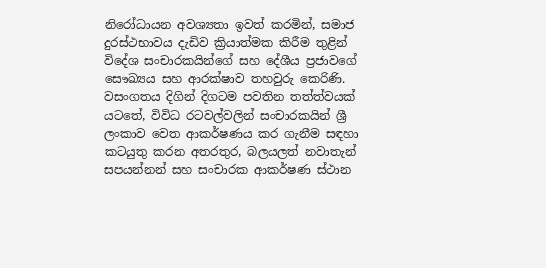නිරෝධායන අවශ්‍යතා ඉවත් කරමින්, සමාජ දුරස්ථභාවය දැඩිව ක්‍රියාත්මක කිරීම තුළින් විදේශ සංචාරකයින්ගේ සහ දේශීය ප්‍රජාවගේ සෞඛ්‍යය සහ ආරක්ෂාව තහවුරු කෙරිණි. වසංගතය දිගින් දිගටම පවතින තත්ත්වයක් යටතේ, විවිධ රටවල්වලින් සංචාරකයින් ශ්‍රී ලංකාව වෙත ආකර්ෂණය කර ගැනීම සඳහා කටයුතු කරන අතරතුර, බලයලත් නවාතැන් සපයන්නන් සහ සංචාරක ආකර්ෂණ ස්ථාන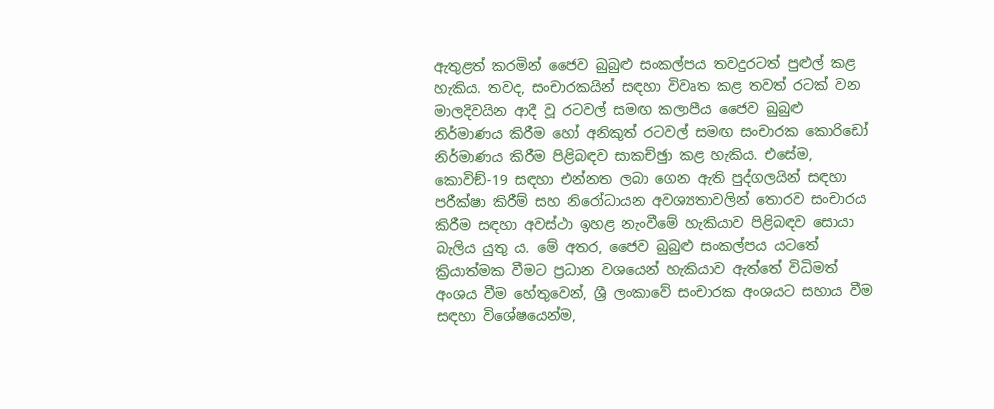ඇතුළත් කරමින් ජෛව බුබුළු සංකල්පය තවදුරටත් පුළුල් කළ හැකිය. තවද, සංචාරකයින් සඳහා විවෘත කළ තවත් රටක් වන මාලදිවයින ආදී වූ රටවල් සමඟ කලාපීය ජෛව බුබුළු නිර්මාණය කිරීම හෝ අනිකුත් රටවල් සමඟ සංචාරක කොරිඩෝ නිර්මාණය කිරීම පිළිබඳව සාකච්ඡුා කළ හැකිය. එසේම, කොවිඞ්-19 සඳහා එන්නත ලබා ගෙන ඇති පුද්ගලයින් සඳහා පරීක්ෂා කිරීම් සහ නිරෝධායන අවශ්‍යතාවලින් තොරව සංචාරය කිරීම සඳහා අවස්ථා ඉහළ නැංවීමේ හැකියාව පිළිබඳව සොයා බැලිය යුතු ය. මේ අතර, ජෛව බුබුළු සංකල්පය යටතේ ක්‍රියාත්මක වීමට ප්‍රධාන වශයෙන් හැකියාව ඇත්තේ විධිමත් අංශය වීම හේතුවෙන්, ශ්‍රී ලංකාවේ සංචාරක අංශයට සහාය වීම සඳහා විශේෂයෙන්ම,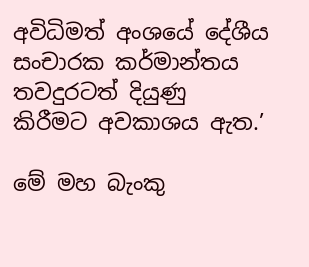අවිධිමත් අංශයේ දේශීය සංචාරක කර්මාන්තය තවදුරටත් දියුණු කිරීමට අවකාශය ඇත.’

මේ මහ බැංකු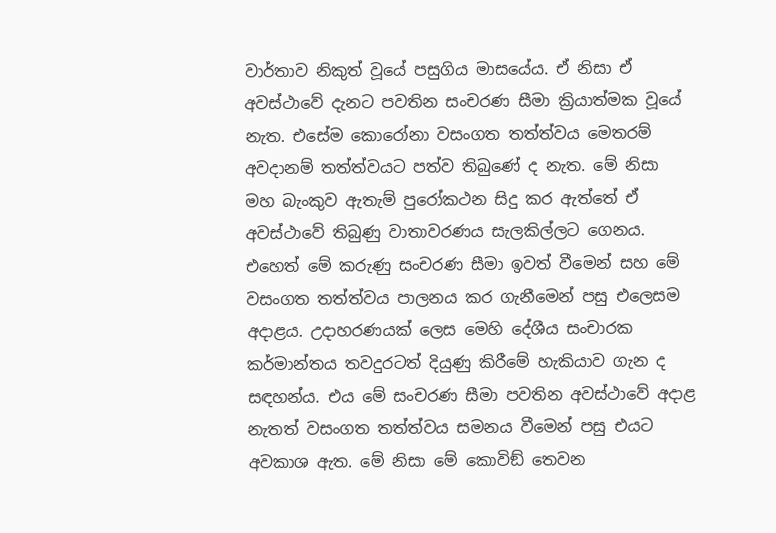වාර්තාව නිකුත් වූයේ පසුගිය මාසයේය. ඒ නිසා ඒ අවස්ථාවේ දැනට පවතින සංචරණ සීමා ක්‍රියාත්මක වූයේ නැත. එසේම කොරෝනා වසංගත තත්ත්වය මෙතරම් අවදානම් තත්ත්වයට පත්ව තිබුණේ ද නැත. මේ නිසා මහ බැංකුව ඇතැම් පුරෝකථන සිදු කර ඇත්තේ ඒ අවස්ථාවේ තිබුණු වාතාවරණය සැලකිල්ලට ගෙනය. එහෙත් මේ කරුණු සංචරණ සීමා ඉවත් වීමෙන් සහ මේ වසංගත තත්ත්වය පාලනය කර ගැනීමෙන් පසු එලෙසම අදාළය. උදාහරණයක් ලෙස මෙහි දේශීය සංචාරක කර්මාන්තය තවදුරටත් දියුණු කිරීමේ හැකියාව ගැන ද සඳහන්ය. එය මේ සංචරණ සීමා පවතින අවස්ථාවේ අදාළ නැතත් වසංගත තත්ත්වය සමනය වීමෙන් පසු එයට අවකාශ ඇත. මේ නිසා මේ කොවිඞ් තෙවන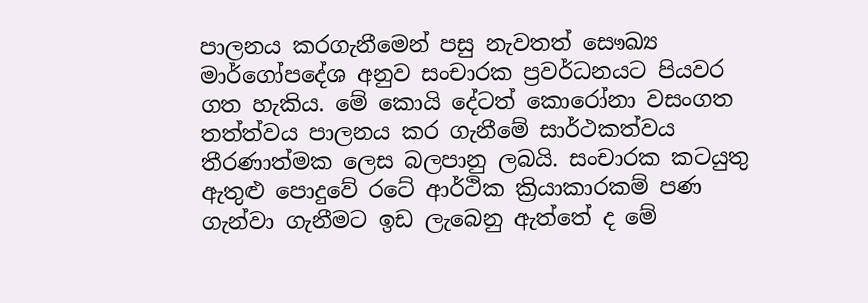පාලනය කරගැනීමෙන් පසු නැවතත් සෞඛ්‍ය මාර්ගෝපදේශ අනුව සංචාරක ප්‍රවර්ධනයට පියවර ගත හැකිය. මේ කොයි දේටත් කොරෝනා වසංගත තත්ත්වය පාලනය කර ගැනීමේ සාර්ථකත්වය තීරණාත්මක ලෙස බලපානු ලබයි. සංචාරක කටයුතු ඇතුළු පොදුවේ රටේ ආර්ථික ක්‍රියාකාරකම් පණ ගැන්වා ගැනීමට ඉඩ ලැබෙනු ඇත්තේ ද මේ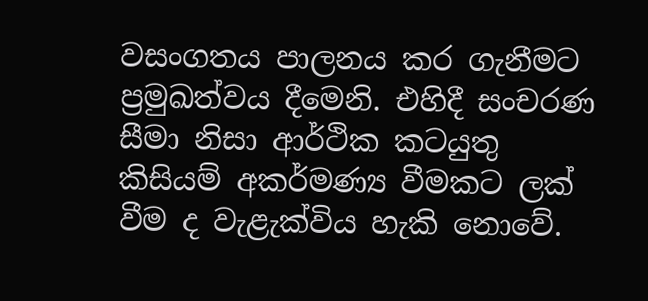වසංගතය පාලනය කර ගැනීමට ප්‍රමුඛත්වය දීමෙනි. එහිදී සංචරණ සීමා නිසා ආර්ථික කටයුතු කිසියම් අකර්මණ්‍ය වීමකට ලක් වීම ද වැළැක්විය හැකි නොවේ.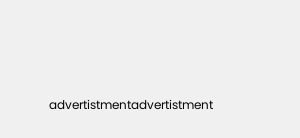advertistmentadvertistment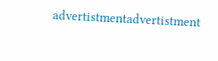advertistmentadvertistment